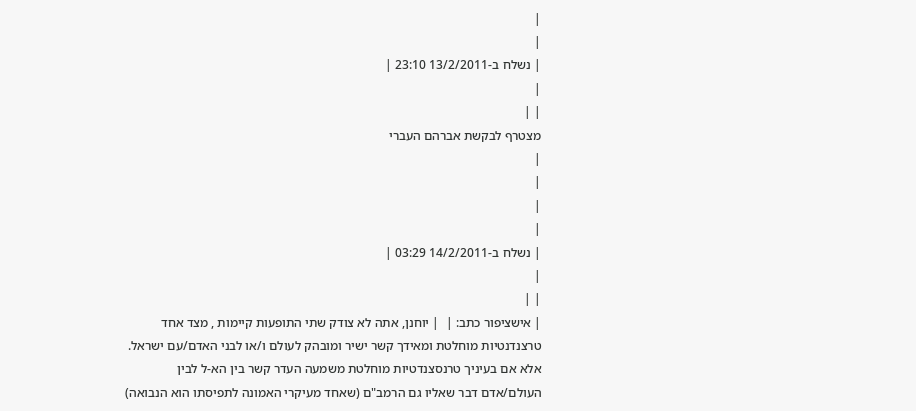|
|
| נשלח ב-13/2/2011 23:10 |
|
| |
מצטרף לבקשת אברהם העברי
|
|
|
|
| נשלח ב-14/2/2011 03:29 |
|
| |
| אישציפור כתב: |  | יוחנן, אתה לא צודק שתי התופעות קיימות , מצד אחד טרצנדנטיות מוחלטת ומאידך קשר ישיר ומובהק לעולם ו/או לבני האדם/עם ישראל. אלא אם בעיניך טרנסצנדטיות מוחלטת משמעה העדר קשר בין הא-ל לבין העולם/אדם דבר שאליו גם הרמב"ם (שאחד מעיקרי האמונה לתפיסתו הוא הנבואה)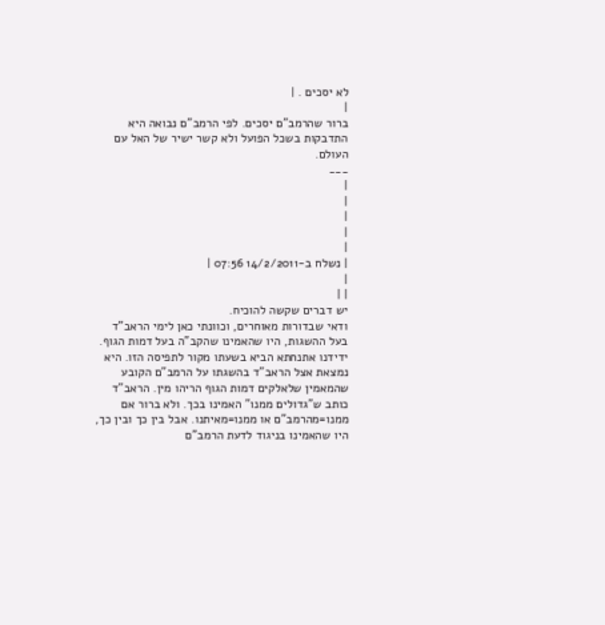לא יסכים . |
|
ברור שהרמב"ם יסכים. לפי הרמב"ם נבואה היא התדבקות בשכל הפועל ולא קשר ישיר של האל עם העולם.
___
|
|
|
|
|
| נשלח ב-14/2/2011 07:56 |
|
| |
יש דברים שקשה להוכיח.
ודאי שבדורות מאוחרים, וכוונתי כאן לימי הראב"ד בעל ההשגות, היו שהאמינו שהקב"ה בעל דמות הגוף. ידידנו אתנחתא הביא בשעתו מקור לתפיסה הזו. היא נמצאת אצל הראב"ד בהשגתו על הרמב"ם הקובע שהמאמין שלאלקים דמות הגוף הריהו מין. הראב"ד כותב ש"גדולים ממנו" האמינו בכך. ולא ברור אם ממנו=מהרמב"ם או ממנו=מאיתנו. אבל בין כך ובין כך, היו שהאמינו בניגוד לדעת הרמב"ם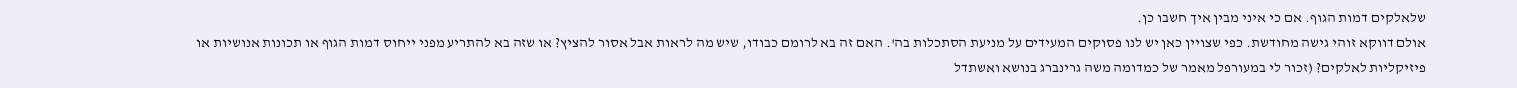שלאלקים דמות הגוף. אם כי איני מבין איך חשבו כן.
אולם דווקא זוהי גישה מחודשת. כפי שצויין כאן יש לנו פסוקים המעידים על מניעת הסתכלות בה'. האם זה בא לרומם כבודו, שיש מה לראות אבל אסור להציץ? או שזה בא להתריע מפני ייחוס דמות הגוף או תכונות אנושיות או פיזיקליות לאלקים? (זכור לי במעורפל מאמר של כמדומה משה גרינברג בנושא ואשתדל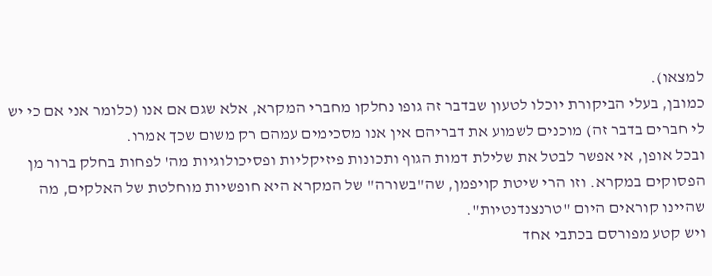למצאו).
כמובן, בעלי הביקורת יוכלו לטעון שבדבר זה גופו נחלקו מחברי המקרא, אלא שגם אם אנו (כלומר אני אם כי יש לי חברים בדבר זה) מוכנים לשמוע את דבריהם אין אנו מסכימים עמהם רק משום שכך אמרו.
ובכל אופן, אי אפשר לבטל את שלילת דמות הגוף ותכונות פיזיקליות ופסיכולוגיות מה' לפחות בחלק ברור מן הפסוקים במקרא. וזו הרי שיטת קויפמן, שה"בשורה" של המקרא היא חופשיות מוחלטת של האלקים, מה שהיינו קוראים היום "טרנצנדנטיות".
ויש קטע מפורסם בכתבי אחד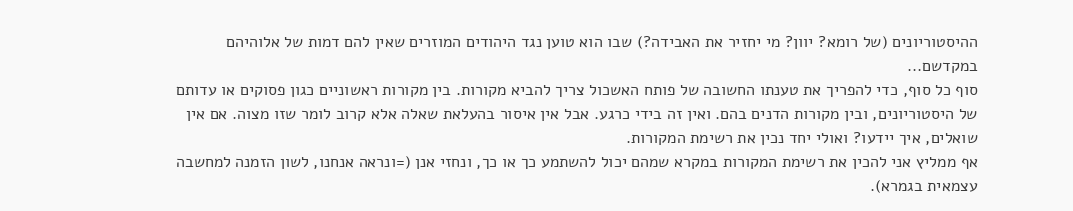ההיסטוריונים (של רומא? יוון? מי יחזיר את האבידה?) שבו הוא טוען נגד היהודים המוזרים שאין להם דמות של אלוהיהם במקדשם...
סוף כל סוף, כדי להפריך את טענתו החשובה של פותח האשכול צריך להביא מקורות. בין מקורות ראשוניים כגון פסוקים או עדותם של היסטוריונים, ובין מקורות הדנים בהם. ואין זה בידי כרגע. אבל אין איסור בהעלאת שאלה אלא קרוב לומר שזו מצוה. אם אין שואלים, איך יידעו? ואולי יחד נכין את רשימת המקורות.
אף ממליץ אני להכין את רשימת המקורות במקרא שמהם יכול להשתמע כך או כך, ונחזי אנן (=ונראה אנחנו, לשון הזמנה למחשבה עצמאית בגמרא).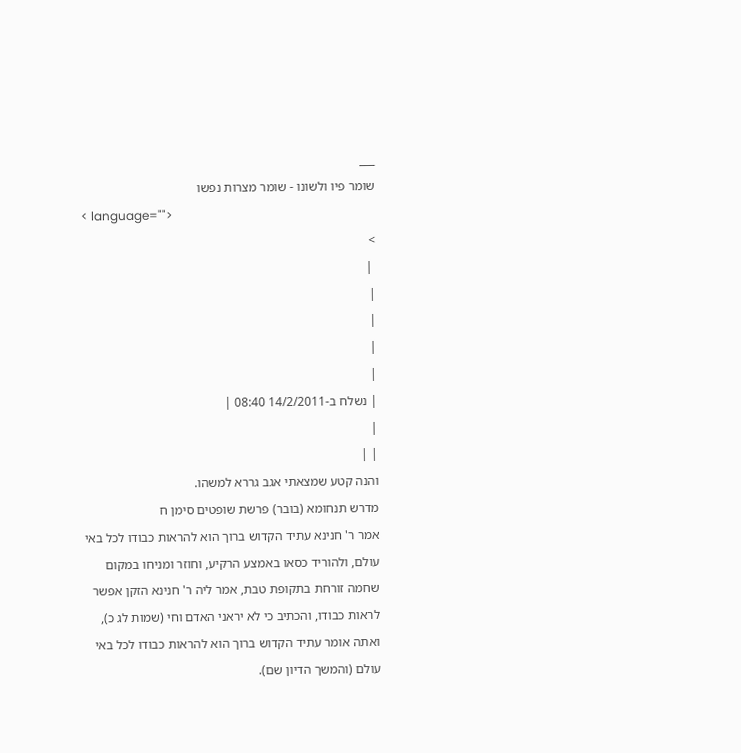___
שומר פיו ולשונו - שומר מצרות נפשו
< language="">
>
 |
|
|
|
|
| נשלח ב-14/2/2011 08:40 |
|
| |
והנה קטע שמצאתי אגב גררא למשהו.
מדרש תנחומא (בובר) פרשת שופטים סימן ח
אמר ר' חנינא עתיד הקדוש ברוך הוא להראות כבודו לכל באי עולם, ולהוריד כסאו באמצע הרקיע, וחוזר ומניחו במקום שחמה זורחת בתקופת טבת, אמר ליה ר' חנינא הזקן אפשר לראות כבודו, והכתיב כי לא יראני האדם וחי (שמות לג כ), ואתה אומר עתיד הקדוש ברוך הוא להראות כבודו לכל באי עולם (והמשך הדיון שם).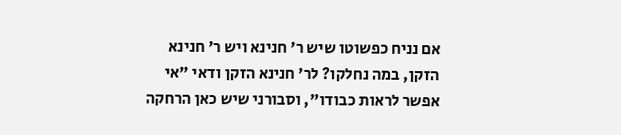אם נניח כפשוטו שיש ר' חנינא ויש ר' חנינא הזקן, במה נחלקו? לר' חנינא הזקן ודאי "אי אפשר לראות כבודו", וסבורני שיש כאן הרחקה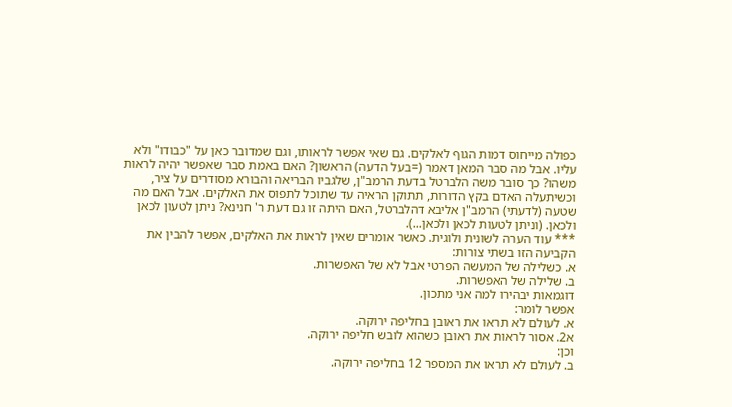כפולה מייחוס דמות הגוף לאלקים. גם שאי אפשר לראותו, וגם שמדובר כאן על "כבודו" ולא עליו. אבל מה סבר המאן דאמר (=בעל הדעה) הראשון? האם באמת סבר שאפשר יהיה לראות משהו? כך סובר משה הלברטל בדעת הרמב"ן, שלגביו הבריאה והבורא מסודרים על ציר, וכשיתעלה האדם בקץ הדורות, תתוקן הראיה עד שתוכל לתפוס את האלקים. אבל האם מה שטעה (לדעתי) הרמב"ן אליבא דהלברטל, האם היתה זו גם דעת ר' חנינא? ניתן לטעון לכאן ולכאן. (וניתן לטעות לכאן ולכאן...).
*** עוד הערה לשונית ולוגית. כאשר אומרים שאין לראות את האלקים, אפשר להבין את הקביעה הזו בשתי צורות:
א. כשלילה של המעשה הפרטי אבל לא של האפשרות.
ב. שלילה של האפשרות.
דוגמאות יבהירו למה אני מתכון.
אפשר לומר:
א. לעולם לא תראו את ראובן בחליפה ירוקה.
א2. אסור לראות את ראובן כשהוא לובש חליפה ירוקה.
וכן:
ב. לעולם לא תראו את המספר 12 בחליפה ירוקה.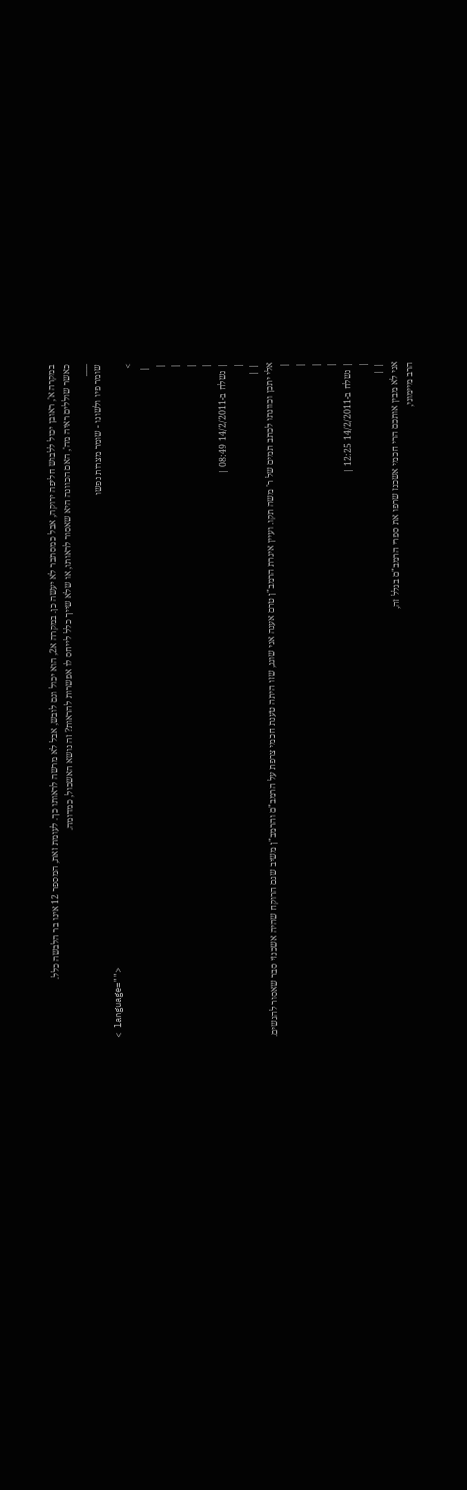במקרה א', ראובן יכול ללבוש חליפה ירוקה, אבל כמסתבר לא יעשה כן. במקרה א2, הוא יכול וגם לובש, אבל לא מרשה לראותו כך. לעומת זאת, המספר 12 אינו בר הלבשה כלל.
כאשר שוללים ראיה מה', האם הכוונה היא שאסור לראותו, או שלא שייך כלל לייחס לו אפשרות להראות? זה נושא האשכול, כמדומה.
___
שומר פיו ולשונו - שומר מצרות נפשו
< language="">
>
 |
|
|
|
|
| נשלח ב-14/2/2011 08:49 |
|
| |
אלי יתכן וכוונתו לכתב תמים של ר' משה תקו. ועיין איגרת הרמב"ן טרם אענה אני שוגג, שזו היתה טענת חכמי צרפת על הרמב"ם והרמב"ן משיב שגם הרוקח שהיה אשכנזי סבר שאסור להגשים.
|
|
|
|
| נשלח ב-14/2/2011 12:25 |
|
| |
אני לא מבין אותכם הרי חכמי אשכנז שרפו את ספרי הרמב"ם בגלל זה,
הרב מיימוני,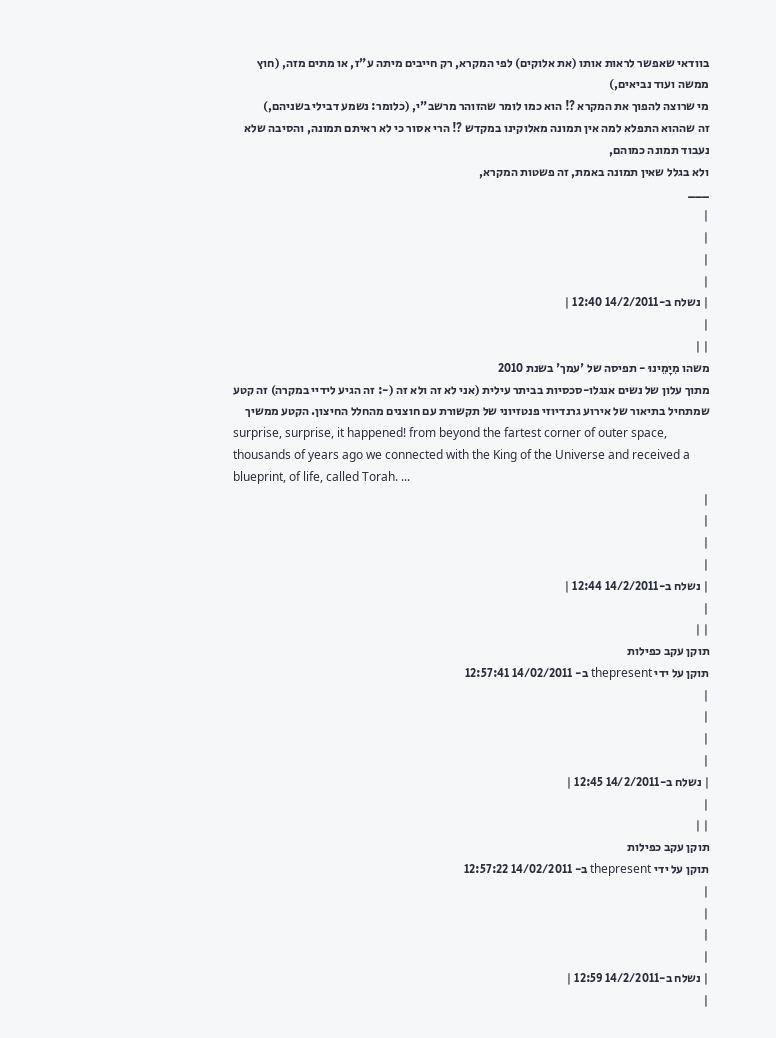בוודאי שאפשר לראות אותו (את אלוקים) לפי המקרא, רק חייבים מיתה ע"ז, או מתים מזה, (חוץ ממשה ועוד נביאים,)
מי שרוצה להפוך את המקרא ?! הוא כמו לומר שהזוהר מרשב"י, (כלומר: נשמע דבילי בשניהם,)
זה שההוא התפלא למה אין תמונה מאלוקינו במקדש ?! הרי אסור כי לא ראיתם תמונה, והסיבה שלא נעבוד תמונה כמוהם,
ולא בגלל שאין תמונה באמת, זה פשטות המקרא,
___
|
|
|
|
| נשלח ב-14/2/2011 12:40 |
|
| |
משהו מִיָמֵינוּ - תפיסה של 'עמך' בשנת 2010
מתוך עלון של נשים אנגלו-סכסיות בביתר עילית (אני לא זה ולא זה (-: זה הגיע לידיי במקרה) זה קטע שמתחיל בתיאור של אירוע גרנדיוזי פנטזיוני של תקשורת עם חוצנים מהחלל החיצון. הקטע ממשיך
surprise, surprise, it happened! from beyond the fartest corner of outer space, thousands of years ago we connected with the King of the Universe and received a blueprint, of life, called Torah. ...
|
|
|
|
| נשלח ב-14/2/2011 12:44 |
|
| |
תוקן עקב כפילות
תוקן על ידי thepresent ב- 14/02/2011 12:57:41
|
|
|
|
| נשלח ב-14/2/2011 12:45 |
|
| |
תוקן עקב כפילות
תוקן על ידי thepresent ב- 14/02/2011 12:57:22
|
|
|
|
| נשלח ב-14/2/2011 12:59 |
|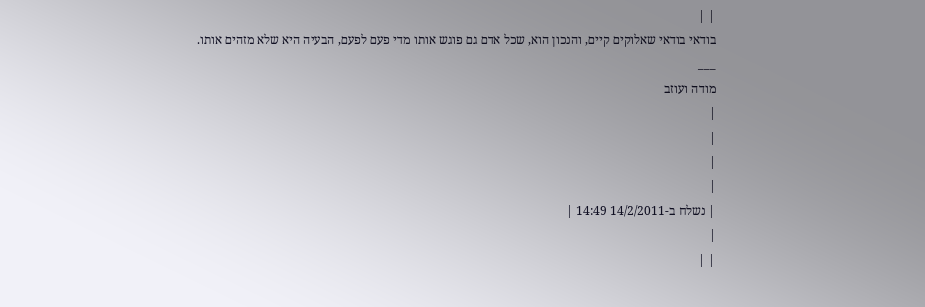| |
בודאי בודאי שאלוקים קיים, והנכון הוא, שכל אדם גם פוגש אותו מדי פעם לפעם, הבעיה היא שלא מזהים אותו.
___
מודה ועוזב
|
|
|
|
| נשלח ב-14/2/2011 14:49 |
|
| |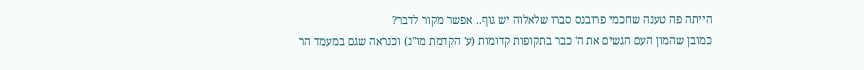הייתה פה טענה שחכמי פרובנס סברו שלאלוה יש גוף.. אפשר מקור לדבר?
כמובן שהמון העם הגשים את ה' כבר בתקופות קדומות (ע' הקדמת מו"נ) וכנראה שגם במעמד הר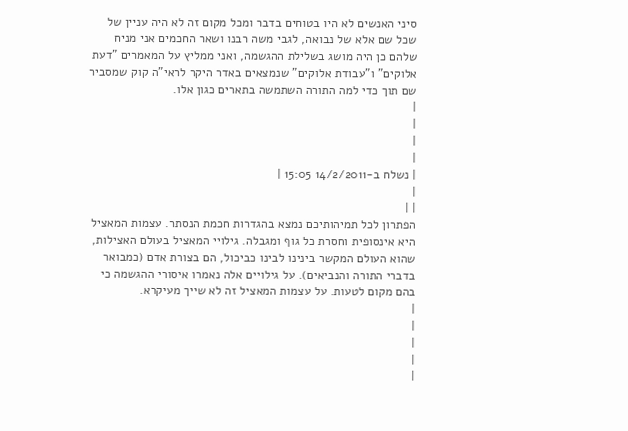סיני האנשים לא היו בטוחים בדבר ומכל מקום זה לא היה עניין של שכל שם אלא של נבואה, לגבי משה רבנו ושאר החכמים אני מניח שלהם כן היה מושג בשלילת ההגשמה, ואני ממליץ על המאמרים "דעת אלוקים" ו"עבודת אלוקים" שנמצאים באדר היקר לראי"ה קוק שמסביר שם תוך כדי למה התורה השתמשה בתארים כגון אלו.
|
|
|
|
| נשלח ב-14/2/2011 15:05 |
|
| |
הפתרון לכל תמיהותיכם נמצא בהגדרות חכמת הנסתר. עצמות המאציל היא אינסופית וחסרת כל גוף ומגבלה. גילויי המאציל בעולם האצילות, שהוא העולם המקשר בינינו לבינו כביכול, הם בצורת אדם (כמבואר בדברי התורה והנביאים). על גילויים אלה נאמרו איסורי ההגשמה כי בהם מקום לטעות. על עצמות המאציל זה לא שייך מעיקרא.
|
|
|
|
|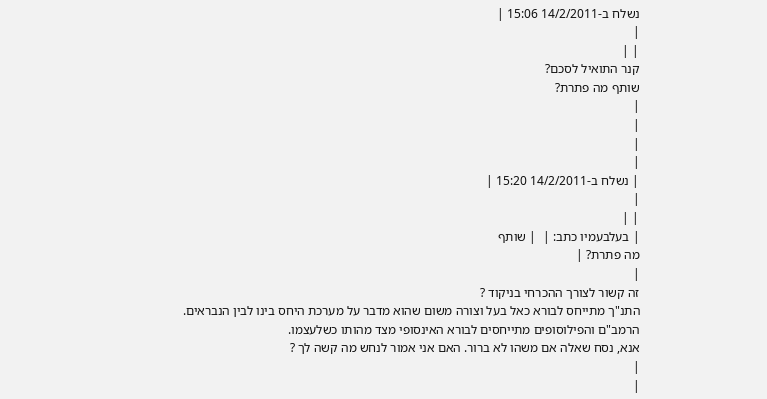נשלח ב-14/2/2011 15:06 |
|
| |
קנר התואיל לסכם?
שותף מה פתרת?
|
|
|
|
| נשלח ב-14/2/2011 15:20 |
|
| |
| בעלבעמיו כתב: |  | שותף
מה פתרת? |
|
זה קשור לצורך ההכרחי בניקוד ?
התנ"ך מתייחס לבורא כאל בעל וצורה משום שהוא מדבר על מערכת היחס בינו לבין הנבראים.
הרמב"ם והפילוסופים מתייחסים לבורא האינסופי מצד מהותו כשלעצמו.
אנא, נסח שאלה אם משהו לא ברור. האם אני אמור לנחש מה קשה לך ?
|
|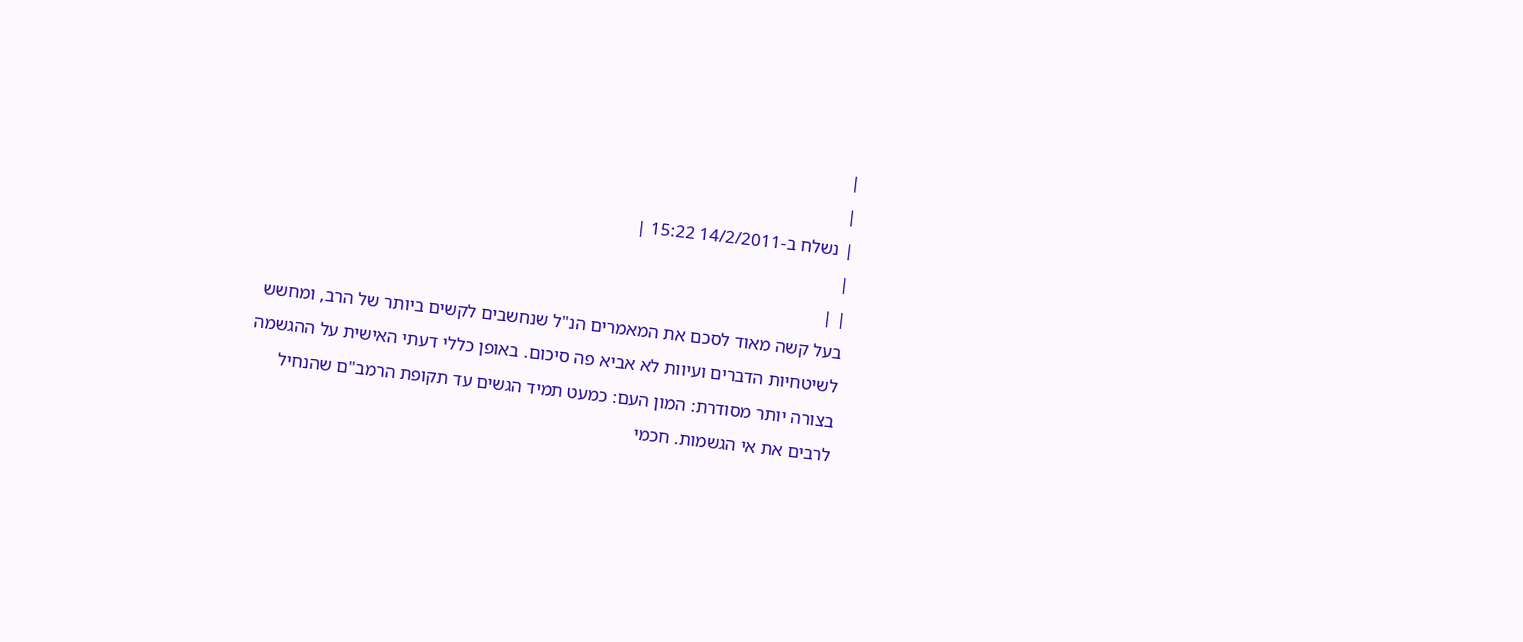|
|
| נשלח ב-14/2/2011 15:22 |
|
| |
בעל קשה מאוד לסכם את המאמרים הנ"ל שנחשבים לקשים ביותר של הרב, ומחשש לשיטחיות הדברים ועיוות לא אביא פה סיכום. באופן כללי דעתי האישית על ההגשמה בצורה יותר מסודרת: המון העם: כמעט תמיד הגשים עד תקופת הרמב"ם שהנחיל לרבים את אי הגשמות. חכמי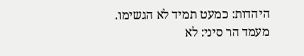היהדות: כמעט תמיד לא הגשימו. מעמד הר סיני: לא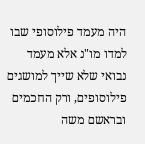היה מעמד פילוסופי שבו למדו מו"נ אלא מעמד נבואי שלא שייך למושגים פילוסופים, ורק החכמים ובראשם משה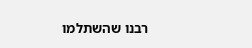רבנו שהשתלמו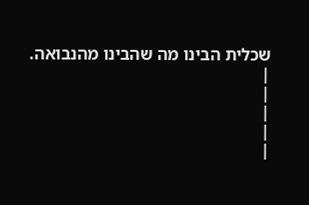שכלית הבינו מה שהבינו מהנבואה.
|
|
|
|
|